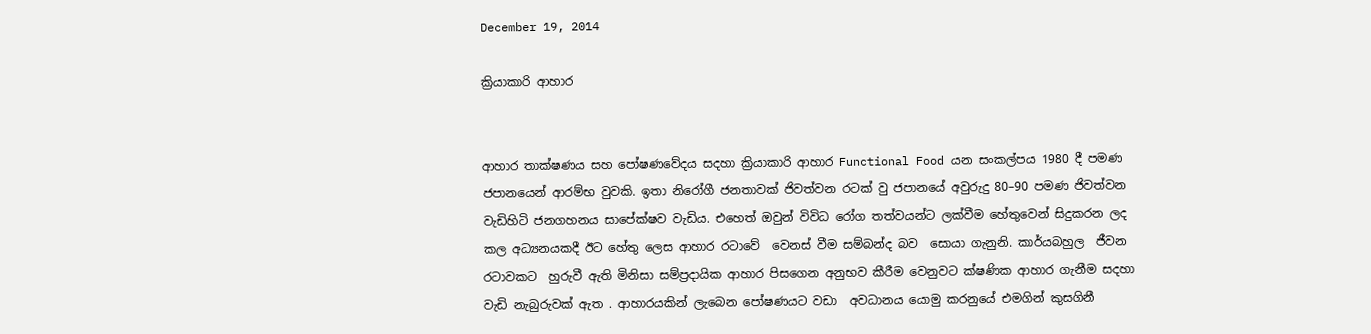December 19, 2014

ක්‍රියාකාරි ආහාර


ආහාර තාක්ෂණය සහ පෝෂණවේදය සදහා ක්‍රියාකාරි ආහාර Functional Food යන සංකල්පය 1980 දී පමණ ජපානයෙන් ආරම්භ වුවකි. ඉතා නිරෝගී ජනතාවක් ජිවත්වන රටක් වු ජපානයේ අවුරුදු 80–90 පමණ ජිවත්වන වැඩිහිටි ජනගහනය සාපේක්ෂව වැඩිය. එහෙත් ඔවුන් විවිධ රෝග තත්වයන්ට ලක්වීම හේතුවෙන් සිදුකරන ලද කල අධ්‍යනයකදී ඊට හේතු ලෙස ආහාර රටාවේ  වෙනස් වීම සම්බන්ද බව  සොයා ගැනුනි. කාර්යබහුල  ජීවන රටාවකට  හුරුවී ඇති මිනිසා සම්ප්‍රදායික ආහාර පිසගෙන අනුභව කීරීම වෙනුවට ක්ෂණික ආහාර ගැනීම සදහා වැඩි නැබුරුවක් ඇත . ආහාරයකින් ලැබෙන පෝෂණයට වඩා  අවධානය යොමු කරනුයේ එමගින් කුසගිනී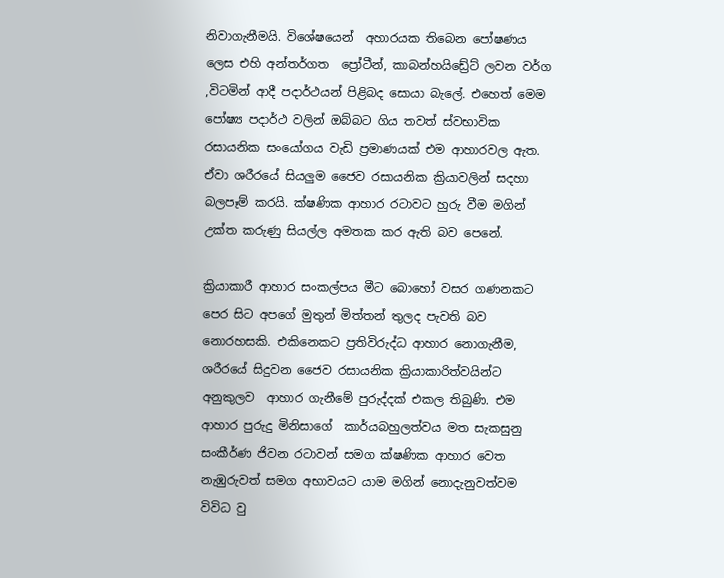නිවාගැනීමයි. විශේෂයෙන්  අහාරයක තිබෙන පෝෂණය ලෙස එහි අන්තර්ගත  ප්‍රෝටීන්, කාබන්හයිඩ්‍රේට් ලවන වර්ග ,විටමින් ආදී පදාර්ථයන් පිළිබද සොයා බැලේ. එහෙත් මෙම පෝෂ්‍ය පදාර්ථ වලින් ඔබ්බට ගිය තවත් ස්වභාවික රසායනික සංයෝගය වැඩි ප්‍රමාණයක් එම ආහාරවල ඇත. ඒවා ශරීරයේ සියලුම ජෛව රසායනික ක්‍රියාවලින් සදහා බලපෑම් කරයි. ක්ෂණික ආහාර රටාවට හුරු වීම මගින් උක්ත කරුණු සියල්ල අමතක කර ඇති බව පෙනේ.

ක්‍රියාකාරී ආහාර සංකල්පය මීට බොහෝ වසර ගණනකට පෙර සිට අපගේ මුතුන් මිත්තන් තුලද පැවති බව නොරහසකි. එකිනෙකට ප්‍රතිවිරුද්ධ ආහාර නොගැනීම, ශරීරයේ සිදුවන ජෛව රසායනික ක්‍රියාකාරිත්වයින්ට අනුකුලව  ආහාර ගැනීමේ පුරුද්දක් එකල තිබුණි. එම ආහාර පුරුදු මිනිසාගේ  කාර්යබහුලත්වය මත සැකසුනු සංකීර්ණ ජිවන රටාවන් සමග ක්ෂණික ආහාර වෙත නැඹුරුවත් සමග අභාවයට යාම මගින් නොදැනුවත්වම විවිධ වු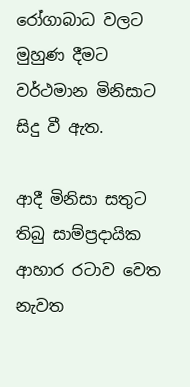රෝගාබාධ වලට මුහුණ දීමට වර්ථමාන මිනිසාට සිදු වී ඇත.

ආදී මිනිසා සතුට තිබු සාම්ප්‍රදායික ආහාර රටාව වෙත නැවත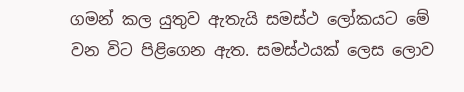ගමන් කල යුතුව ඇතැයි සමස්ථ ලෝකයට මේ වන විට පිළිගෙන ඇත. සමස්ථයක් ලෙස ලොව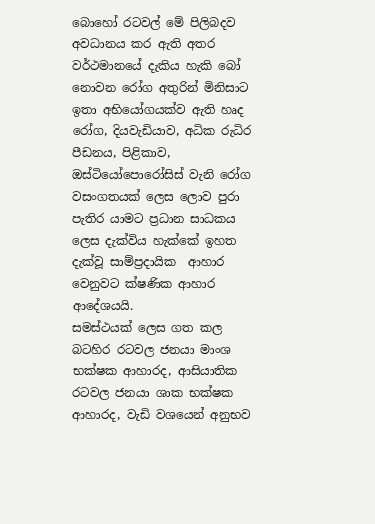බොහෝ රටවල් මේ පිලිබදව අවධානය කර ඇති අතර වර්ථමානයේ දැකිය හැකි බෝ නොවන රෝග අතුරින් මිනිසාට ඉතා අභියෝගයක්ව ඇති හෘද රෝග, දියවැඩියාව, අධික රුධිර පීඩනය, පිළිකාව, ඔස්ටියෝපොරෝසිස් වැනි රෝග වසංගතයක් ලෙස ලොව පුරා පැතිර යාමට ප්‍රධාන සාධකය ලෙස දැක්විය හැක්කේ ඉහත දැක්වූ සාම්ප්‍රදායික  ආහාර වෙනුවට ක්ෂණික ආහාර ආදේශයයි.
සමස්ථයක් ලෙස ගත කල බටහිර රටවල ජනයා මාංශ භක්ෂක ආහාරද, ආසියාතික රටවල ජනයා ශාක භක්ෂක ආහාරද, වැඩි වශයෙන් අනුභව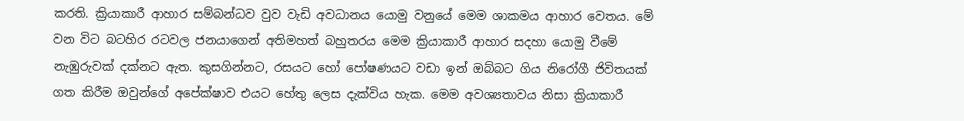කරති. ක්‍රියාකාරී ආහාර සම්බන්ධව වුව වැඩි අවධානය යොමු වනුයේ මෙම ශාකමය ආහාර වෙතය. මේ වන විට බටහිර රටවල ජනයාගෙන් අතිමහත් බහුතරය මෙම ක්‍රියාකාරී ආහාර සදහා යොමු වීමේ නැඹුරුවක් දක්නට ඇත. කුසගින්නට, රසයට හෝ පෝෂණයට වඩා ඉන් ඔබ්බට ගිය නිරෝගී ජිවිතයක් ගත කිරීම ඔවුන්ගේ අපේක්ෂාව එයට හේතු ලෙස දැක්විය හැක. මෙම අවශ්‍යතාවය නිසා ක්‍රියාකාරී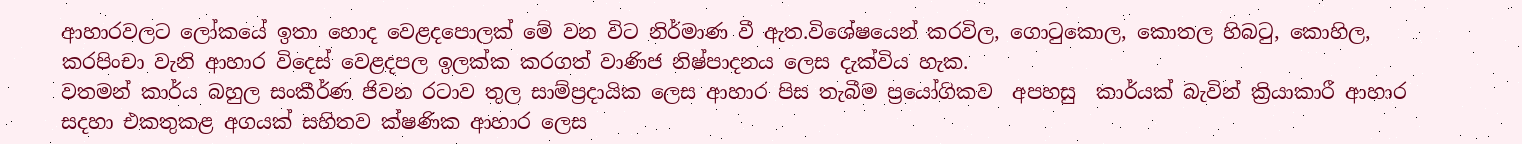ආහාරවලට ලෝකයේ ඉතා හොද වෙළදපොලක් මේ වන විට නිර්මාණ වී ඇත.විශේෂයෙන් කරවිල, ගොටුකොල, කොතල හිබටු, කොහිල, කරපිංචා වැනි ආහාර විදෙස් වෙළදපල ඉලක්ක කරගත් වාණිජ නිෂ්පාදනය ලෙස දැක්විය හැක.
වතමන් කාර්ය බහුල සංකීර්ණ ජිවන රටාව තුල සාම්ප්‍රදායික ලෙස ආහාර පිස තැබීම ප්‍රයෝගිකව  අපහසු  කාර්යක් බැවින් ක්‍රියාකාරී ආහාර සදහා එකතුකළ අගයක් සහිතව ක්ෂණික ආහාර ලෙස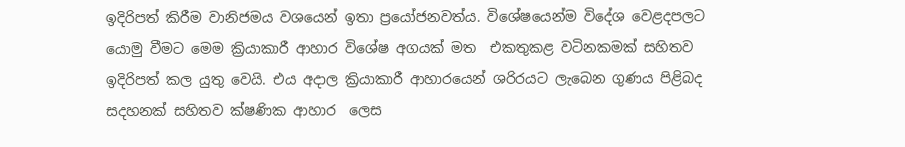ඉදිරිපත් කිරීම වානිජමය වශයෙන් ඉතා ප්‍රයෝජනවත්ය. විශේෂයෙන්ම විදේශ වෙළදපලට යොමු වීමට මෙම ක්‍රියාකාරී ආහාර විශේෂ අගයක් මත  එකතුකළ වටිනකමක් සහිතව ඉදිරිපත් කල යුතු වෙයි. එය අදාල ක්‍රියාකාරී ආහාරයෙන් ශරිරයට ලැබෙන ගුණය පිළිබද සදහනක් සහිතව ක්ෂණික ආහාර  ලෙස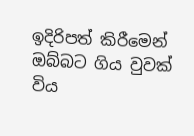ඉදිරිපත් කිරීමෙන් ඔබ්බට ගිය වුවක් විය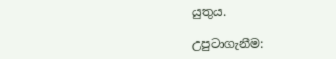යුතුය.

උපුටාගැනීම: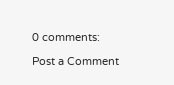0 comments:

Post a Comment